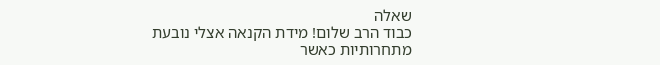שאלה
כבוד הרב שלום! מידת הקנאה אצלי נובעת מתחרותיות כאשר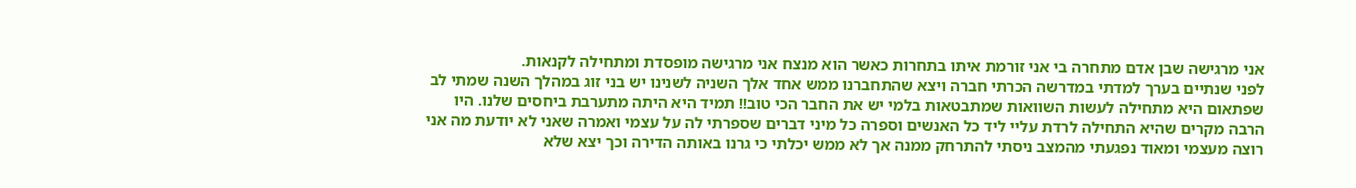אני מרגישה שבן אדם מתחרה בי אני זורמת איתו בתחרות כאשר הוא מנצח אני מרגישה מופסדת ומתחילה לקנאות.
לפני שנתיים בערך למדתי במדרשה הכרתי חברה ויצא שהתחברנו ממש אחד אלך השניה לשנינו יש בני זוג במהלך השנה שמתי לב שפתאום היא מתחילה לעשות השוואות שמתבטאות בלמי יש את החבר הכי טוב!! תמיד היא היתה מתערבת ביחסים שלנו. היו הרבה מקרים שהיא התחילה לרדת עליי ליד כל האנשים וספרה כל מיני דברים שספרתי לה על עצמי ואמרה שאני לא יודעת מה אני רוצה מעצמי ומאוד נפגעתי מהמצב ניסתי להתרחק ממנה אך לא ממש יכלתי כי גרנו באותה הדירה וכך יצא שלא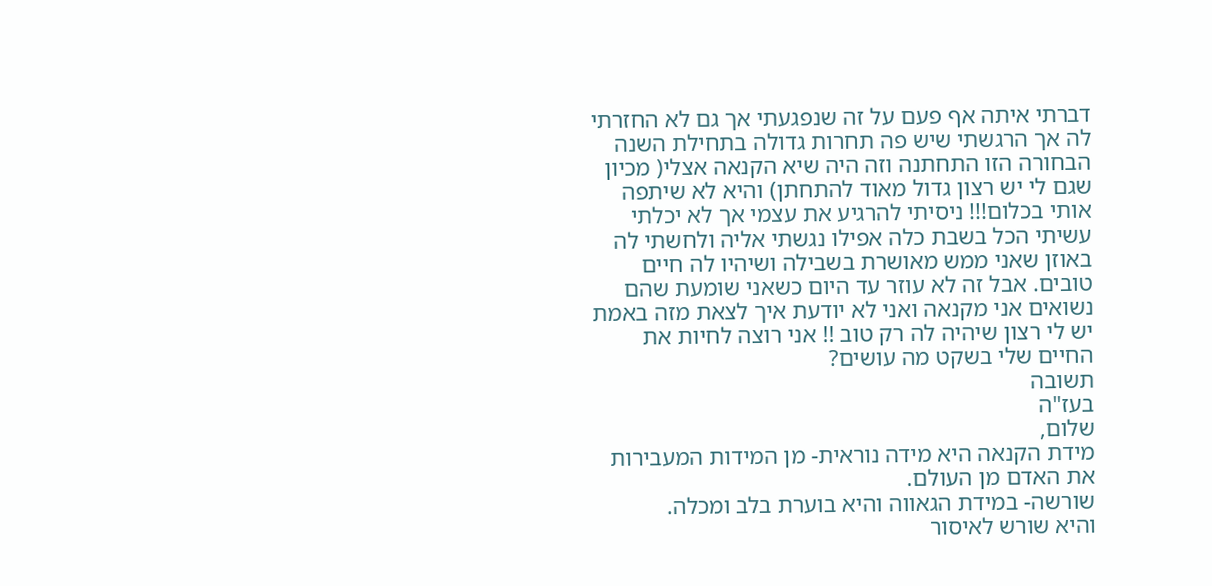דברתי איתה אף פעם על זה שנפגעתי אך גם לא החזרתי לה אך הרגשתי שיש פה תחרות גדולה בתחילת השנה הבחורה הזו התחתנה וזה היה שיא הקנאה אצלי( מכיון שגם לי יש רצון גדול מאוד להתחתן) והיא לא שיתפה אותי בכלום!!! ניסיתי להרגיע את עצמי אך לא יכלתי עשיתי הכל בשבת כלה אפילו נגשתי אליה ולחשתי לה באוזן שאני ממש מאושרת בשבילה ושיהיו לה חיים טובים. אבל זה לא עוזר עד היום כשאני שומעת שהם נשואים אני מקנאה ואני לא יודעת איך לצאת מזה באמת יש לי רצון שיהיה לה רק טוב !! אני רוצה לחיות את החיים שלי בשקט מה עושים?
תשובה
בעז"ה
שלום,
מידת הקנאה היא מידה נוראית- מן המידות המעבירות את האדם מן העולם.
שורשה- במידת הגאווה והיא בוערת בלב ומכלה.
והיא שורש לאיסור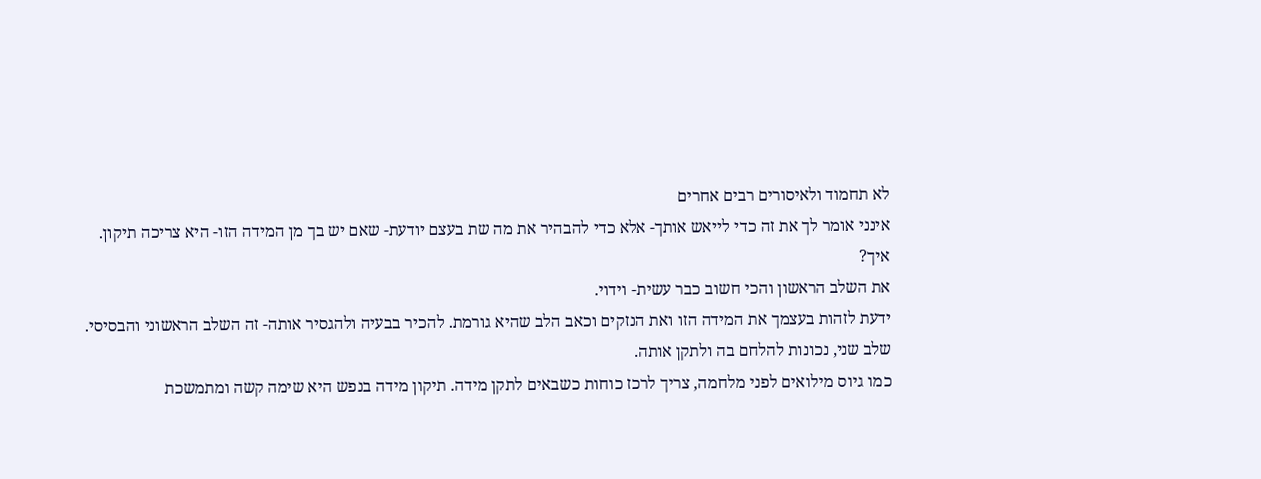לא תחמוד ולאיסורים רבים אחרים
אינני אומר לך את זה כדי לייאש אותך- אלא כדי להבהיר את מה שת בעצם יודעת- שאם יש בך מן המידה הזו- היא צריכה תיקון.
איך?
את השלב הראשון והכי חשוב כבר עשית- וידוי.
ידעת לזהות בעצמך את המידה הזו ואת הנזקים וכאב הלב שהיא גורמת. להכיר בבעיה ולהגסיר אותה- זה השלב הראשוני והבסיסי.
שלב שני, נכונות להלחם בה ולתקן אותה.
כמו גיוס מילואים לפני מלחמה, צריך לרכז כוחות כשבאים לתקן מידה. תיקון מידה בנפש היא שימה קשה ומתמשכת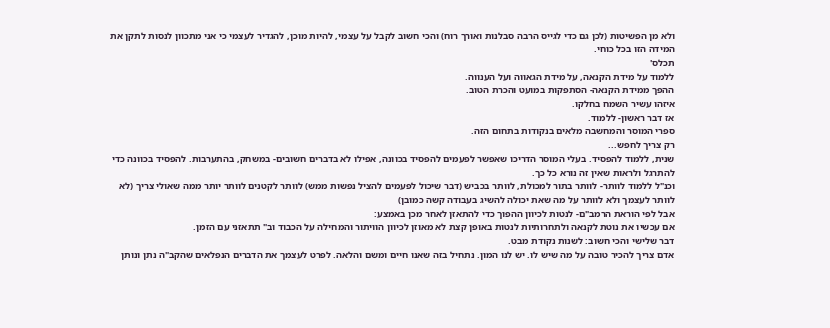ולא מן הפשיטות (לכן גם כדי לגייס הרבה סבלנות ואורך רוח) והכי חשוב לקבל על עצמי, להיות מוכן, להגדיר לעצמי כי אני מתכוון לנסות לתקן את המידה הזו בכל כוחי.
תכלס'
ללמוד על מידת הקנאה, על מידת הגאווה ועל הענווה.
ההפך ממידת הקנאה- הסתפקות במועט והכרת הטוב.
איזהו עשיר השמח בחלקו.
אז דבר ראשון- ללמוד.
ספרי המוסר והמחשבה מלאים בנקודות בתחום הזה.
רק צריך לחפש...
שנית, ללמוד להפסיד. בעלי המוסר הדריכו שאפשר לפעמים להפסיד בכוונה, אפילו לא בדברים חשובים- במשחק, בהתערבות. להפסיד בכוונה כדי להתרגל ולראות שאין זה נורא כל כך.
וכנ"ל ללמוד לוותר- לוותר בתור למכולת, לוותר בכביש (דבר שיכול לפעמים להציל נפשות ממש) לוותר לקטנים לוותר יותר ממה שאולי צריך (לא לוותר לעצמך ולא לוותר על מה שאת יכולה להשיג בעבודה קשה כמובן)
אבל לפי הוראת הרמב"ם- לנטות לכיוון ההפוך כדי להתאזן לאחר מכן באמצע:
אם עכשיו את נוטת לקנאה ולתחרותיות לנטות באופן קצת לא מאוזן לכיוון הוויתור והמחילה על הכבוד וב" תתאזני עם הזמן.
דבר שלישי והכי חשוב: לשנות נקודת מבט.
אדם צריך להכיר טובה על מה שיש לו. יש לנו המון. נתחיל בזה שאנו חיים ומשם והלאה. לפרט לעצמך את הדברים הנפלאים שהקב"ה נתן ונותן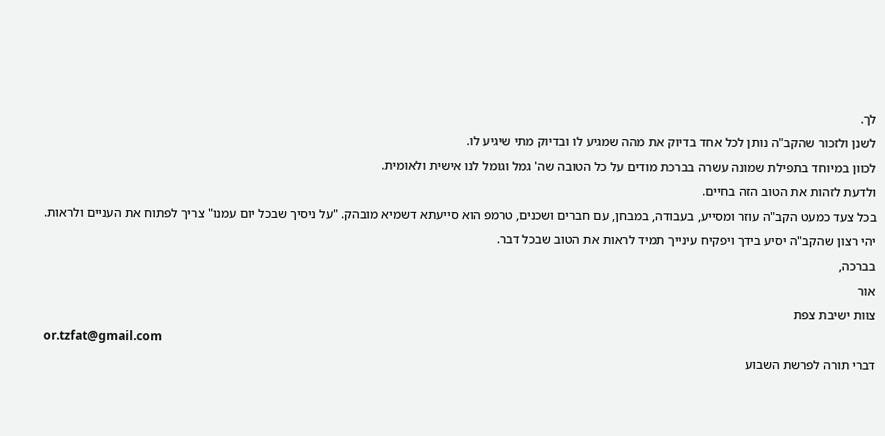לך.
לשנן ולזכור שהקב"ה נותן לכל אחד בדיוק את מהה שמגיע לו ובדיוק מתי שיגיע לו.
לכוון במיוחד בתפילת שמונה עשרה בברכת מודים על כל הטובה שה' גמל וגומל לנו אישית ולאומית.
ולדעת לזהות את הטוב הזה בחיים.
בכל צעד כמעט הקב"ה עוזר ומסייע, בעבודה, במבחן, עם חברים ושכנים, טרמפ הוא סייעתא דשמיא מובהק. "על ניסיך שבכל יום עמנו" צריך לפתוח את העניים ולראות.
יהי רצון שהקב"ה יסיע בידך ויפקיח עינייך תמיד לראות את הטוב שבכל דבר.
בברכה,
אור
צוות ישיבת צפת
or.tzfat@gmail.com
דברי תורה לפרשת השבוע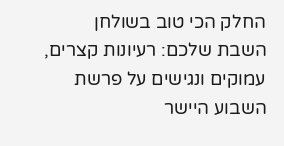החלק הכי טוב בשולחן השבת שלכם: רעיונות קצרים, עמוקים ונגישים על פרשת השבוע היישר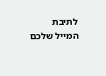לתיבת המייל שלכם